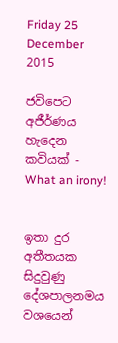Friday 25 December 2015

ජවිපෙට අජීර්ණය හැදෙන කවියක් - What an irony!


ඉතා දුර අතීතයක සිදුවුණු දේශපාලනමය වශයෙන්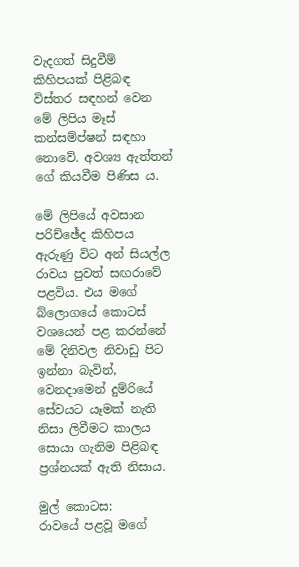වැදගත් සිදුවීම් කිහිපයක් පිළිබඳ විස්තර සඳහන් වෙන මේ ලිපිය මෑස් කන්සම්ප්ෂන් සඳහා නොවේ. අවශ්‍ය ඇත්තන් ගේ කියවීම පිණිස ය.

මේ ලිපියේ අවසාන පරිච්ඡේද කිහිපය ඇරුණු විට අන් සියල්ල රාවය පුවත් සඟරාවේ පළවිය. එය මගේ බ්ලොගයේ කොටස් වශයෙන් පළ කරන්නේ මේ දිනිවල නිවාඩු පිට ඉන්නා බැවින්, වෙනදාමෙන් දුම්රියේ සේවයට යෑමක් නැති නිසා ලිවීමට කාලය සොයා ගැනිම පිළිබඳ ප්‍රශ්නයක් ඇති නිසාය.

මුල් කොටස:
රාවයේ පළවූ මගේ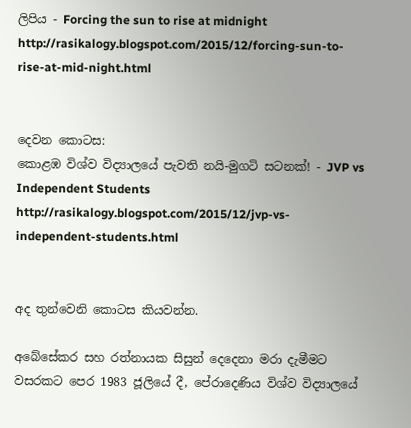ලිපිය - Forcing the sun to rise at midnight
http://rasikalogy.blogspot.com/2015/12/forcing-sun-to-rise-at-mid-night.html


දෙවන කොටස:
කොළඹ විශ්ව විද්‍යාලයේ පැවති නයි-මුගටි සටනක්! - JVP vs Independent Students
http://rasikalogy.blogspot.com/2015/12/jvp-vs-independent-students.html


අද තුන්වෙනි කොටස කියවන්න.

අබේසේකර සහ රත්නායක සිසුන් දෙදෙනා මරා දැමීමට වසරකට පෙර 1983 ජූලියේ දී, පේරාදෙණිය විශ්ව විද්‍යාලයේ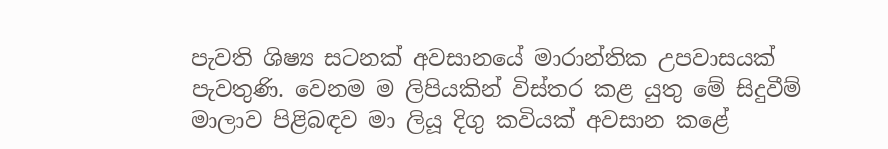පැවති ශිෂ්‍ය සටනක් අවසානයේ මාරාන්තික උපවාසයක් පැවතුණි. වෙනම ම ලිපියකින් විස්තර කළ යුතු මේ සිදුවීම් මාලාව පිළිබඳව මා ලියූ දිගු කවියක් අවසාන කළේ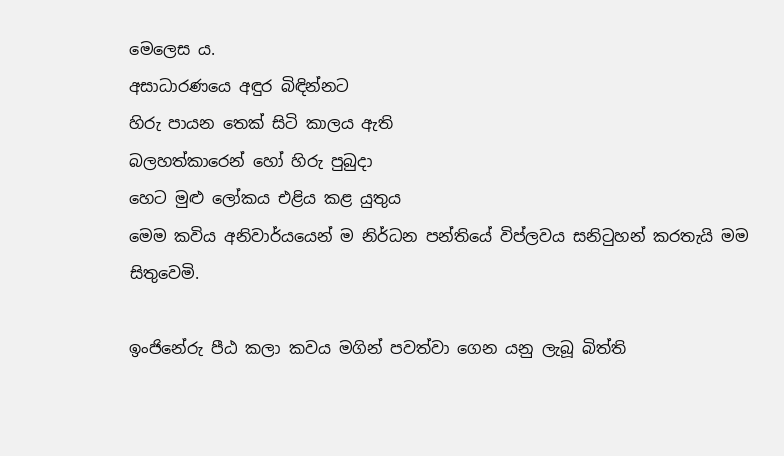මෙලෙස ය.
අසාධාරණයෙ අඳුර බිඳින්නට
හිරු පායන තෙක් සිටි කාලය ඇති
බලහත්කාරෙන් හෝ හිරු පුබුදා
හෙට මුළු ලෝකය එළිය කළ යුතුය
මෙම කවිය අනිවාර්යයෙන් ම නිර්ධන පන්තියේ විප්ලවය සනිටුහන් කරතැයි මම සිතුවෙමි.

ඉංජිනේරු පීඨ කලා කවය මගින් පවත්වා ගෙන යනු ලැබූ බිත්ති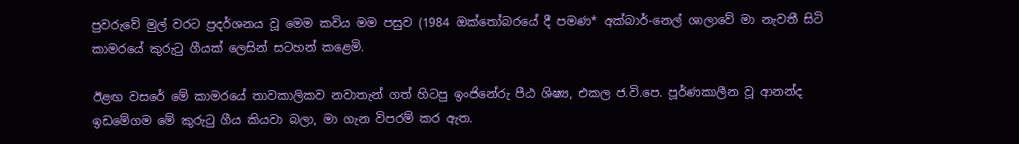පුවරුවේ මුල් වරට ප්‍රදර්ශනය වූ මෙම කවිය මම පසුව (1984 ඔක්තෝබරයේ දී පමණ* අක්බාර්-නෙල් ශාලාවේ මා නැවතී සිටි කාමරයේ කුරුටු ගීයක් ලෙසින් සටහන් කළෙමි.

ඊළඟ වසරේ මේ කාමරයේ තාවකාලිකව නවාතැන් ගත් හිටපු ඉංජිනේරු පීඨ ශිෂ්‍ය, එකල ජ.වි.පෙ. පූර්ණකාලීන වූ ආනන්ද ඉඩමේගම මේ කුරුටු ගීය කියවා බලා, මා ගැන විපරම් කර ඇත.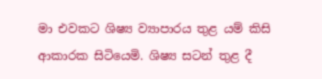මා එවකට ශිෂ්‍ය ව්‍යාපාරය තුළ යම් කිසි ආකාරක සිටියෙමි. ශිෂ්‍ය සටන් තුළ දී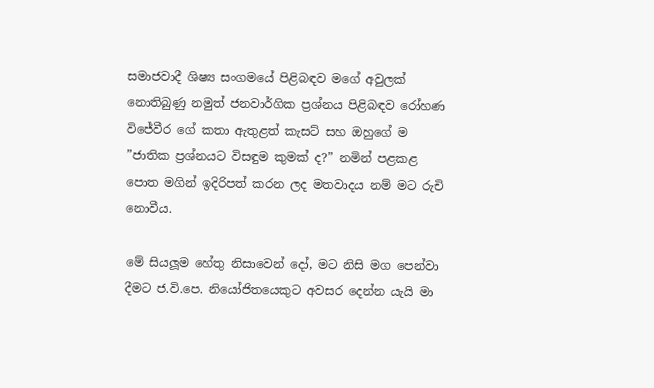සමාජවාදී ශිෂ්‍ය සංගමයේ පිළිබඳව මගේ අවුලක් නොතිබුණු නමුත් ජනවාර්ගික ප්‍රශ්නය පිළිබඳව රෝහණ විජේවීර ගේ කතා ඇතුළත් කැසට් සහ ඔහුගේ ම ”ජාතික ප්‍රශ්නයට විසඳුම කුමක් ද?” නමින් පළකළ පොත මගින් ඉදිරිපත් කරන ලද මතවාදය නම් මට රුචි නොවීය.

මේ සියලූම හේතු නිසාවෙන් දෝ, මට නිසි මග පෙන්වා දීමට ජ.වි.පෙ. නියෝජිතයෙකුට අවසර දෙන්න යැයි මා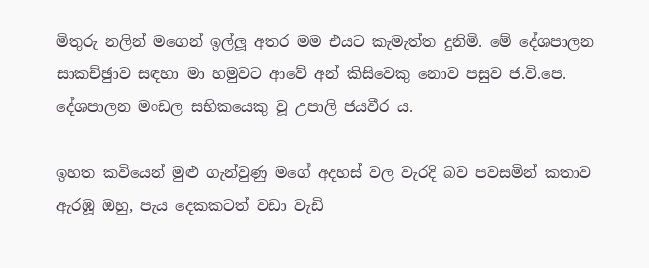මිතුරු නලින් මගෙන් ඉල්ලූ අතර මම එයට කැමැත්ත දුනිමි. මේ දේශපාලන සාකච්ඡුාව සඳහා මා හමුවට ආවේ අන් කිසිවෙකු නොව පසුව ජ.වි.පෙ. දේශපාලන මංඩල සභිකයෙකු වූ උපාලි ජයවීර ය.

ඉහත කවියෙන් මුළු ගැන්වුණු මගේ අදහස් වල වැරදි බව පවසමින් කතාව ඇරඹූ ඔහු, පැය දෙකකටත් වඩා වැඩි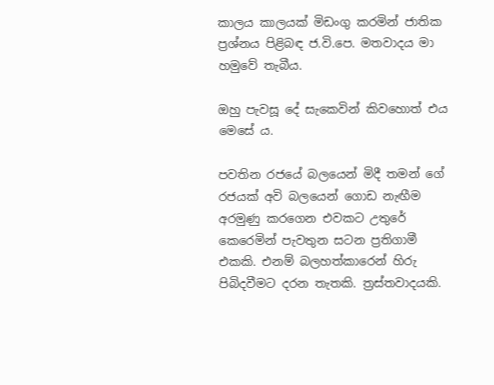කාලය කාලයක් මිඩංගු කරමින් ජාතික ප්‍රශ්නය පිළිබඳ ජ.වි.පෙ. මතවාදය මා හමුවේ තැබීය.

ඔහු පැවසූ දේ සැකෙවින් කිවහොත් එය මෙසේ ය.

පවතින රජයේ බලයෙන් මිදී තමන් ගේ රජයක් අවි බලයෙන් ගොඩ නැඟීම අරමුණු කරගෙන එවකට උතුරේ කෙරෙමින් පැවතුන සටන ප්‍රතිගාමී එකකි. එනම් බලහත්කාරෙන් හිරු පිබිදවීමට දරන තැතකි. ත්‍රස්තවාදයකි.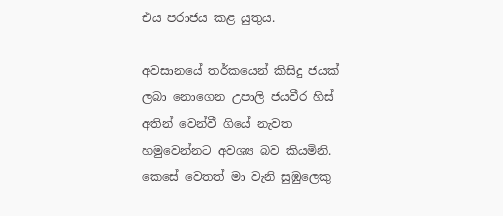එය පරාජය කළ යුතුය.

අවසානයේ තර්කයෙන් කිසිදු ජයක් ලබා නොගෙන උපාලි ජයවීර හිස් අතින් වෙන්වී ගියේ නැවත හමුවෙන්නට අවශ්‍ය බව කියමිනි. කෙසේ වෙතත් මා වැනි සුඹුලෙකු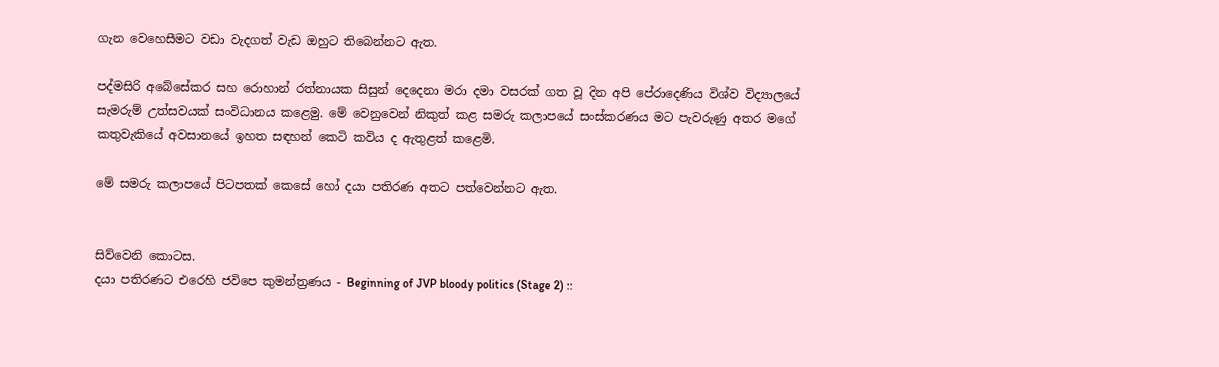ගැන වෙහෙසීමට වඩා වැදගත් වැඩ ඔහුට තිබෙන්නට ඇත.

පද්මසිරි අබේසේකර සහ රොහාන් රත්නායක සිසුන් දෙදෙනා මරා දමා වසරක් ගත වූ දින අපි පේරාදෙණිය විශ්ව විද්‍යාලයේ සැමරුම් උත්සවයක් සංවිධානය කළෙමු. මේ වෙනුවෙන් නිකුත් කළ සමරු කලාපයේ සංස්කරණය මට පැවරුණු අතර මගේ කතුවැකියේ අවසානයේ ඉහත සඳහන් කෙටි කවිය ද ඇතුළත් කළෙමි.

මේ සමරු කලාපයේ පිටපතක් කෙසේ හෝ දයා පතිරණ අතට පත්වෙන්නට ඇත.


සිව්වෙනි කොටස.
දයා පතිරණට එරෙහි ජවිපෙ කුමන්ත්‍රණය - Beginning of JVP bloody politics (Stage 2) ::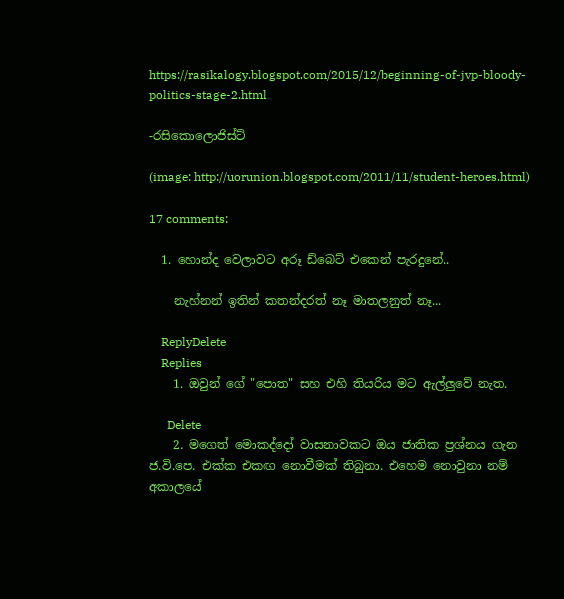https://rasikalogy.blogspot.com/2015/12/beginning-of-jvp-bloody-politics-stage-2.html

-රසිකොලොජිස්ට්

(image: http://uorunion.blogspot.com/2011/11/student-heroes.html)

17 comments:

  1. හොන්ද වෙලාවට අරූ ඩ්බෙට් එකෙන් පැරදුනේ..

    නැහ්නන් ඉතින් කතන්දරත් නෑ මාතලනුත් නෑ...

    ReplyDelete
    Replies
    1. ඔවුන් ගේ "පොත" සහ එහි තියරිය මට ඇල්ලුවේ නැත.

      Delete
    2. මගෙත් මොකද්දෝ වාසනාවකට ඔය ජාතික ප්‍රශ්නය ගැන ජ.වි.පෙ. එක්ක එකඟ නොවීමක් තිබුනා. එහෙම නොවුනා නම් අකාලයේ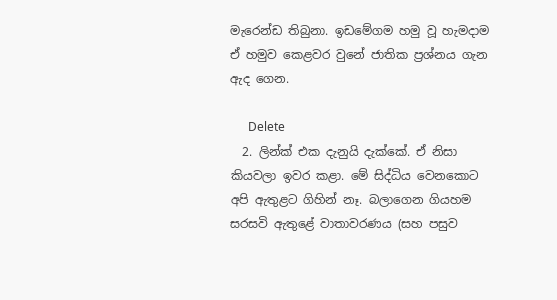මැරෙන්ඩ තිබුනා. ඉඩමේගම හමු වූ හැමදාම ඒ හමුව කෙළවර වුනේ ජාතික ප්‍රශ්නය ගැන ඇද ගෙන.

      Delete
  2. ලින්ක් එක දැනුයි දැක්කේ. ඒ නිසා කියවලා ඉවර කළා. මේ සිද්ධිය වෙනකොට අපි ඇතුළට ගිහින් නෑ. බලාගෙන ගියහම සරසවි ඇතුළේ වාතාවරණය (සහ පසුව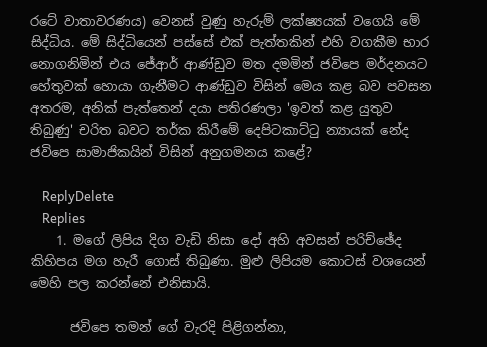රටේ වාතාවරණය) වෙනස් වුණු හැරුම් ලක්ෂ්‍යයක් වගෙයි මේ සිද්ධිය. මේ සිද්ධියෙන් පස්සේ එක් පැත්තකින් එහි වගකීම භාර නොගනිමින් එය ජේආර් ආණ්ඩුව මත දමමින් ජවිපෙ මර්දනයට හේතුවක් හොයා ගැනීමට ආණ්ඩුව විසින් මෙය කළ බව පවසන අතරම, අනික් පැත්තෙන් දයා පතිරණලා 'ඉවත් කළ යුතුව තිබුණු' චරිත බවට තර්ක කිරීමේ දෙපිටකාට්ටු න්‍යායක් නේද ජවිපෙ සාමාජිකයින් විසින් අනුගමනය කළේ?

    ReplyDelete
    Replies
    1. මගේ ලිපිය දිග වැඩි නිසා දෝ අහි අවසන් පරිච්ඡේද කිහිපය මග හැරී ගොස් තිබුණා. මුළු ලිපියම කොටස් වශයෙන් මෙහි පල කරන්නේ එනිසායි.

      ජවිපෙ තමන් ගේ වැරදි පිළිගන්නා,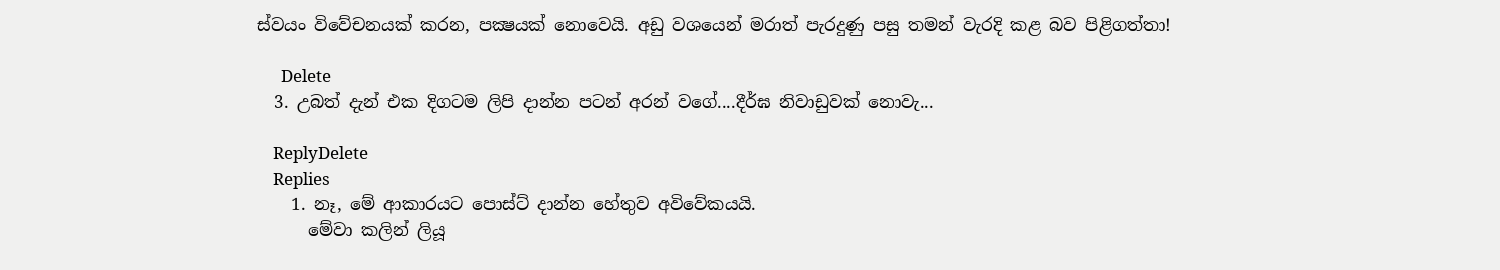ස්වයං විවේචනයක් කරන, පක්‍ෂයක් නොවෙයි. අඩු වශයෙන් මරාත් පැරදුණු පසු තමන් වැරදි කළ බව පිළිගත්තා!

      Delete
  3. උබත් දැන් එක දිගටම ලිපි දාන්න පටන් අරන් වගේ....දීර්ඝ නිවාඩුවක් නොවැ...

    ReplyDelete
    Replies
    1. නෑ, මේ ආකාරයට පොස්ට් දාන්න හේතුව අවිවේකයයි.
      මේවා කලින් ලියූ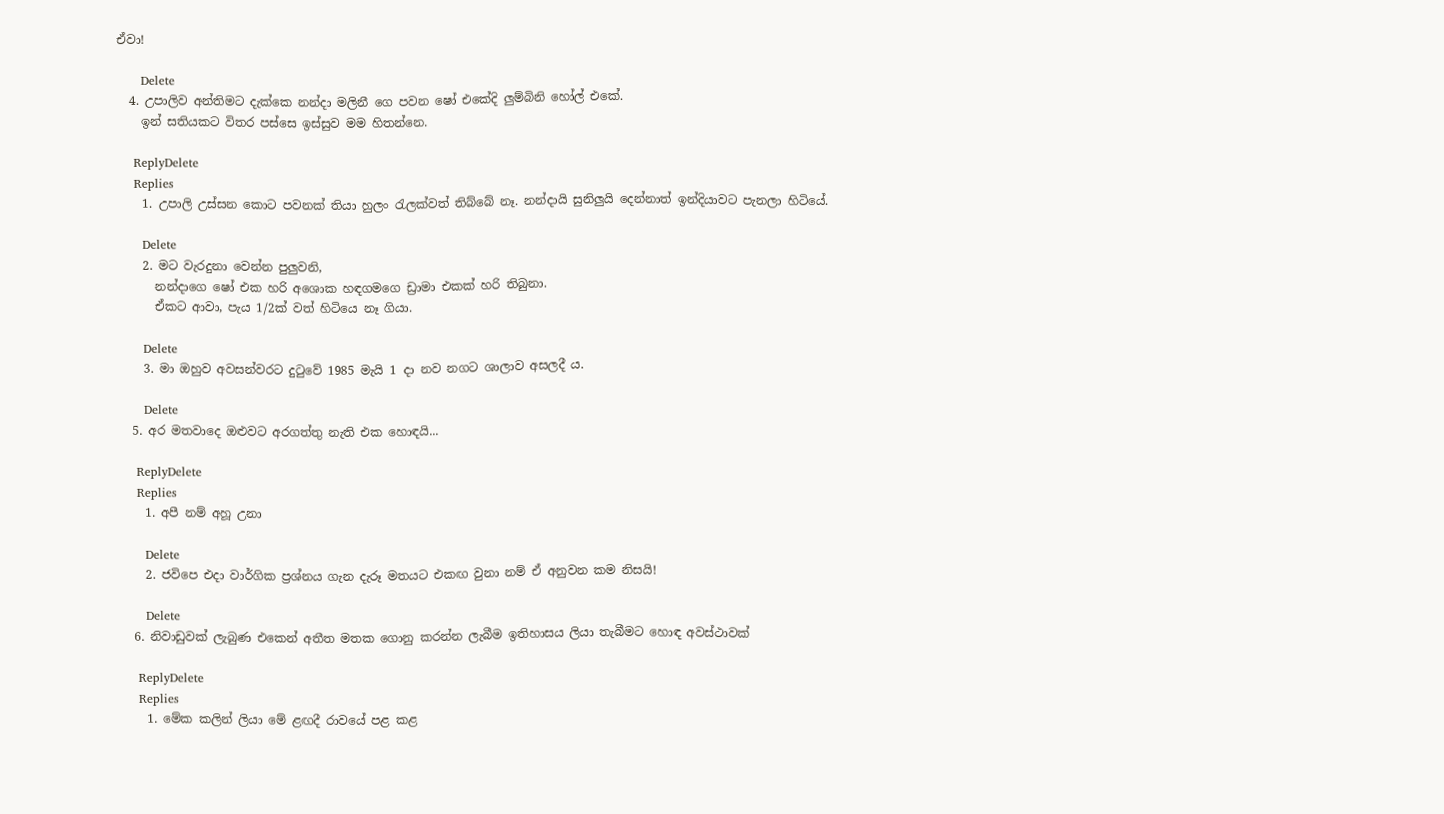ඒවා!

      Delete
  4. උපාලිව අන්තිමට දැක්කෙ නන්දා මලිනී ගෙ පවන ෂෝ එකේදි ලුම්බිනි හෝල් එකේ.
    ඉන් සතියකට විතර පස්සෙ ඉස්සුව මම හිතන්නෙ.

    ReplyDelete
    Replies
    1. උපාලි උස්සන කොට පවනක් තියා හුලං ‍රැලක්වත් තිබ්බේ නෑ. නන්දායි සුනිලුයි දෙන්නාත් ඉන්දියාවට පැනලා හිටියේ.

      Delete
    2. මට වැරදුනා වෙන්න පුලුවනි,
      නන්දාගෙ ෂෝ එක හරි අශොක හඳගමගෙ ඩ්‍රාමා එකක් හරි තිබුනා.
      ඒකට ආවා, පැය 1/2ක් වත් හිටියෙ නෑ ගියා.

      Delete
    3. මා ඔහුව අවසන්වරට දුටුවේ 1985 මැයි 1 දා නව නගට ශාලාව අසලදී ය.

      Delete
  5. අර මතවාදෙ ඔළුවට අරගත්තු නැති එක හොඳයි...

    ReplyDelete
    Replies
    1. අපී නම් අහූ උනා

      Delete
    2. ජවිපෙ එදා වාර්ගික ප්‍රශ්නය ගැන දැරූ මතයට එකඟ වුනා නම් ඒ අනුවන කම නිසයි!

      Delete
  6. නිවාඩුවක් ලැබුණ එකෙන් අතීත මතක ගොනු කරන්න ලැබීම ඉතිහාසය ලියා තැබීමට හොඳ අවස්ථාවක්

    ReplyDelete
    Replies
    1. මේක කලින් ලියා මේ ළඟදී රාවයේ පළ කළ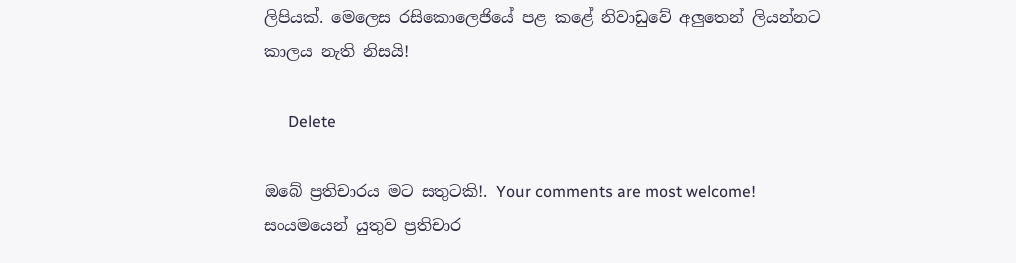ලිපියක්. මෙලෙස රසිකොලෙජියේ පළ කළේ නිවාඩුවේ අලුතෙන් ලියන්නට කාලය නැති නිසයි!

      Delete

ඔබේ ප්‍රතිචාරය මට සතුටකි!. Your comments are most welcome!
සංයමයෙන් යුතුව ප්‍රතිචාර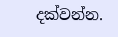දක්වන්න.